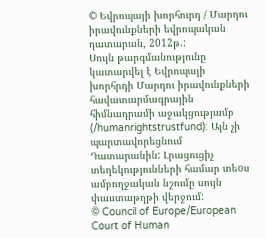© Եվրոպայի խորհուրդ / Մարդու իրավունքների եվրոպական դատարան, 2012թ.:
Սույն թարգմանությունը կատարվել է Եվրոպայի խորհրդի Մարդու իրավունքների հավատարմագրային հիմնադրամի աջակցությամբ (/humanrightstrustfund): Այն չի պարտավորեցնում Դատարանին: Լրացուցիչ տեղեկությունների համար տեoս ամբողջական նշումը սույն փաստաթղթի վերջում:
© Council of Europe/European Court of Human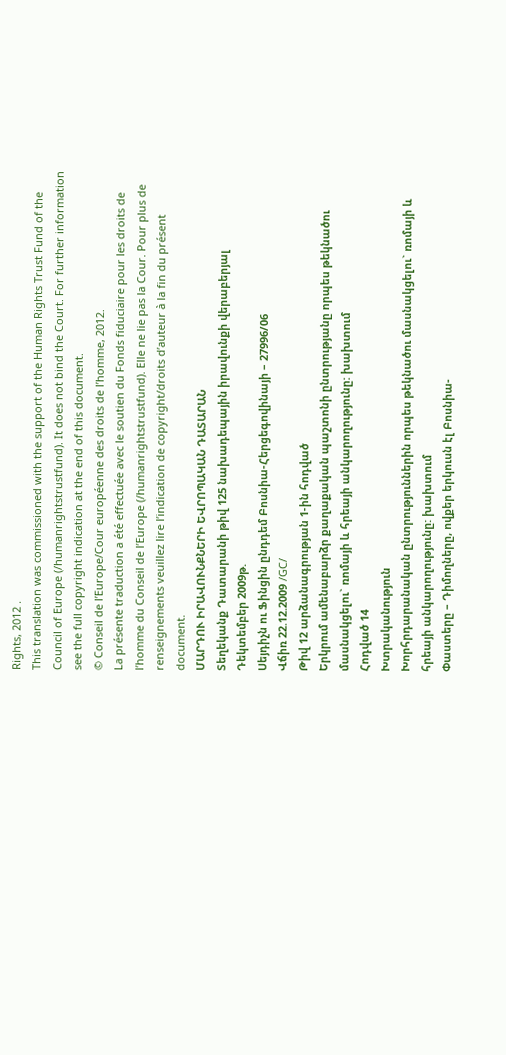Rights, 2012 .
This translation was commissioned with the support of the Human Rights Trust Fund of the Council of Europe (/humanrightstrustfund). It does not bind the Court. For further information see the full copyright indication at the end of this document.
© Conseil de l’Europe/Cour européenne des droits de l’homme, 2012.
La présente traduction a été effectuée avec le soutien du Fonds fiduciaire pour les droits de l’homme du Conseil de l’Europe (/humanrightstrustfund). Elle ne lie pas la Cour. Pour plus de renseignements veuillez lire l’indication de copyright/droits d’auteur à la fin du présent document.
ՄԱՐԴՈՒ ԻՐԱՎՈՒՆՔՆԵՐԻ ԵՎՐՈՊԱԿԱՆ ԴԱՏԱՐԱՆ
Տեղեկանք Դատարանի թիվ 125 նախադեպային իրավունքի վերաբերյալ
Դեկտեմբեր 2009թ.
Սեյդիչն ու Ֆինցին ընդդեմ Բոսնիա-Հերցեգովինայի – 27996/06
Վճիռ 22.12.2009 /GC/
Թիվ 12 արձանագրության 1-ին հոդված
Երկրում ամենաբարձր քաղաքական պաշտոնի ընտրությանը որպես թեկնածու մասնակցելու` ռոմայի և հրեայի անկարողությունը: խախտում
Հոդված 14
Խտրականություն
Խորհրդարանական ընտրություններին որպես թեկնածու մասնակցելու` ռոմայի և հրեայի անկարողությունը: խախտում
Փաստերը – Դիմողները, ովքեր երկուսն էլ Բոսնիա-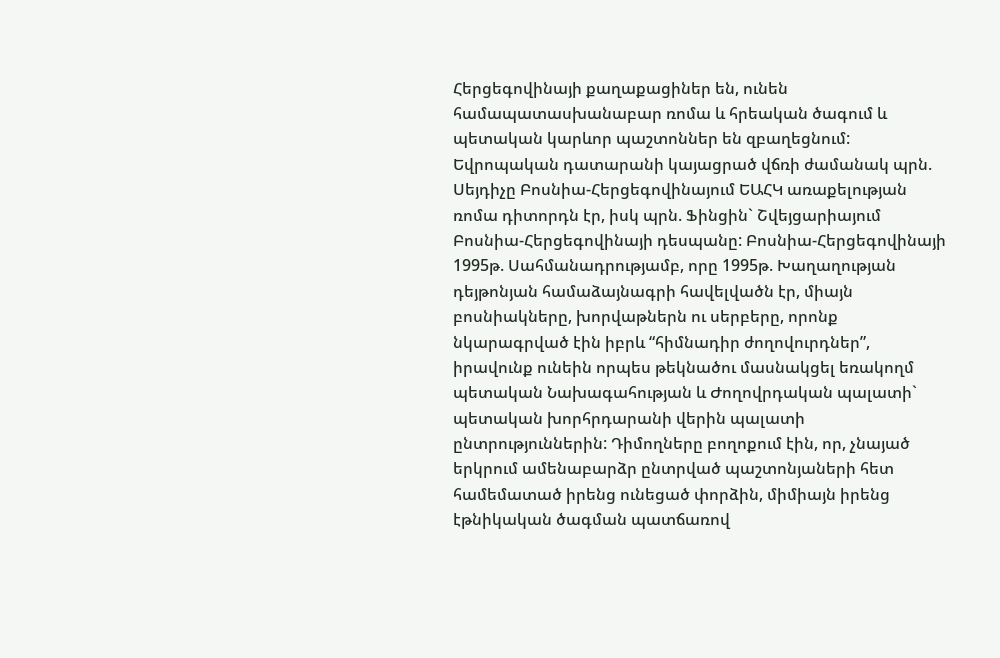Հերցեգովինայի քաղաքացիներ են, ունեն համապատասխանաբար ռոմա և հրեական ծագում և պետական կարևոր պաշտոններ են զբաղեցնում: Եվրոպական դատարանի կայացրած վճռի ժամանակ պրն. Սեյդիչը Բոսնիա-Հերցեգովինայում ԵԱՀԿ առաքելության ռոմա դիտորդն էր, իսկ պրն. Ֆինցին` Շվեյցարիայում Բոսնիա-Հերցեգովինայի դեսպանը: Բոսնիա-Հերցեգովինայի 1995թ. Սահմանադրությամբ, որը 1995թ. Խաղաղության դեյթոնյան համաձայնագրի հավելվածն էր, միայն բոսնիակները, խորվաթներն ու սերբերը, որոնք նկարագրված էին իբրև “հիմնադիր ժողովուրդներ”, իրավունք ունեին որպես թեկնածու մասնակցել եռակողմ պետական Նախագահության և Ժողովրդական պալատի` պետական խորհրդարանի վերին պալատի ընտրություններին: Դիմողները բողոքում էին, որ, չնայած երկրում ամենաբարձր ընտրված պաշտոնյաների հետ համեմատած իրենց ունեցած փորձին, միմիայն իրենց էթնիկական ծագման պատճառով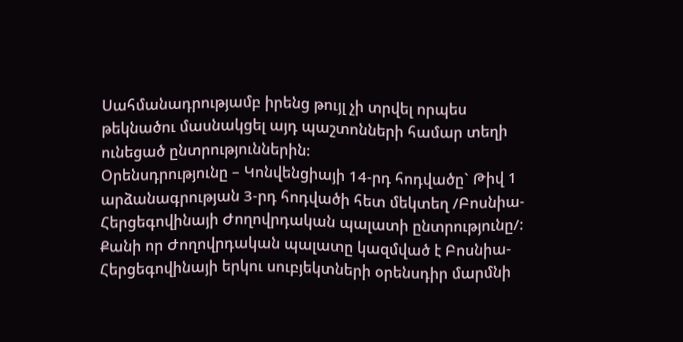Սահմանադրությամբ իրենց թույլ չի տրվել որպես թեկնածու մասնակցել այդ պաշտոնների համար տեղի ունեցած ընտրություններին:
Օրենսդրությունը – Կոնվենցիայի 14-րդ հոդվածը` Թիվ 1 արձանագրության 3-րդ հոդվածի հետ մեկտեղ /Բոսնիա-Հերցեգովինայի Ժողովրդական պալատի ընտրությունը/: Քանի որ Ժողովրդական պալատը կազմված է Բոսնիա-Հերցեգովինայի երկու սուբյեկտների օրենսդիր մարմնի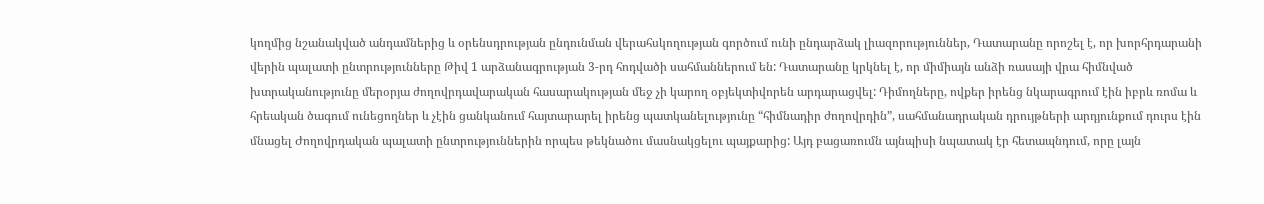կողմից նշանակված անդամներից և օրենսդրության ընդունման վերահսկողության գործում ունի ընդարձակ լիազորություններ, Դատարանը որոշել է, որ խորհրդարանի վերին պալատի ընտրությունները Թիվ 1 արձանագրության 3-րդ հոդվածի սահմաններում են: Դատարանը կրկնել է, որ միմիայն անձի ռասայի վրա հիմնված խտրականությունը մերօրյա ժողովրդավարական հասարակության մեջ չի կարող օբյեկտիվորեն արդարացվել: Դիմողները, ովքեր իրենց նկարագրում էին իբրև ռոմա և հրեական ծագում ունեցողներ և չէին ցանկանում հայտարարել իրենց պատկանելությունը “հիմնադիր ժողովրդին”, սահմանադրական դրույթների արդյունքում դուրս էին մնացել Ժողովրդական պալատի ընտրություններին որպես թեկնածու մասնակցելու պայքարից: Այդ բացառումն այնպիսի նպատակ էր հետապնդում, որը լայն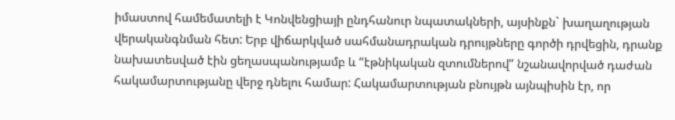իմաստով համեմատելի է Կոնվենցիայի ընդհանուր նպատակների, այսինքն` խաղաղության վերականգնման հետ: Երբ վիճարկված սահմանադրական դրույթները գործի դրվեցին, դրանք նախատեսված էին ցեղասպանությամբ և “էթնիկական զտումներով” նշանավորված դաժան հակամարտությանը վերջ դնելու համար: Հակամարտության բնույթն այնպիսին էր, որ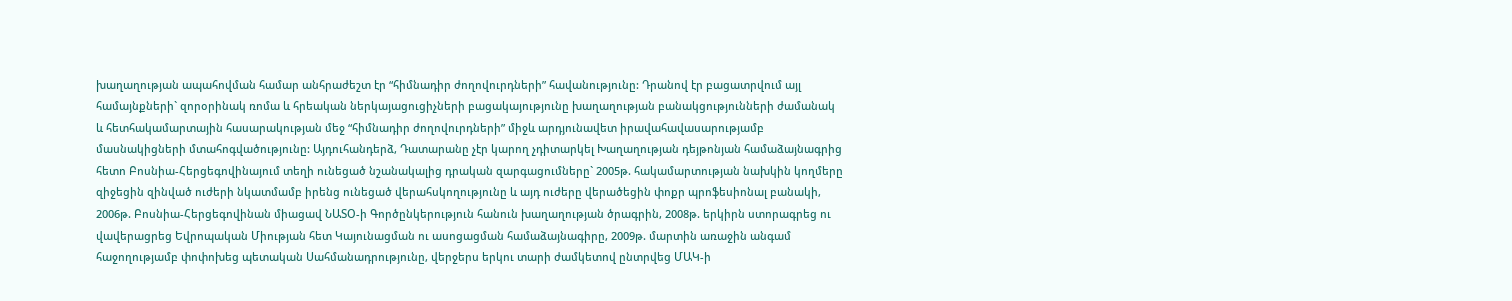խաղաղության ապահովման համար անհրաժեշտ էր “հիմնադիր ժողովուրդների” հավանությունը: Դրանով էր բացատրվում այլ համայնքների` զորօրինակ ռոմա և հրեական ներկայացուցիչների բացակայությունը խաղաղության բանակցությունների ժամանակ և հետհակամարտային հասարակության մեջ “հիմնադիր ժողովուրդների” միջև արդյունավետ իրավահավասարությամբ մասնակիցների մտահոգվածությունը: Այդուհանդերձ, Դատարանը չէր կարող չդիտարկել Խաղաղության դեյթոնյան համաձայնագրից հետո Բոսնիա-Հերցեգովինայում տեղի ունեցած նշանակալից դրական զարգացումները` 2005թ. հակամարտության նախկին կողմերը զիջեցին զինված ուժերի նկատմամբ իրենց ունեցած վերահսկողությունը և այդ ուժերը վերածեցին փոքր պրոֆեսիոնալ բանակի, 2006թ. Բոսնիա-Հերցեգովինան միացավ ՆԱՏՕ-ի Գործընկերություն հանուն խաղաղության ծրագրին, 2008թ. երկիրն ստորագրեց ու վավերացրեց Եվրոպական Միության հետ Կայունացման ու ասոցացման համաձայնագիրը, 2009թ. մարտին առաջին անգամ հաջողությամբ փոփոխեց պետական Սահմանադրությունը, վերջերս երկու տարի ժամկետով ընտրվեց ՄԱԿ-ի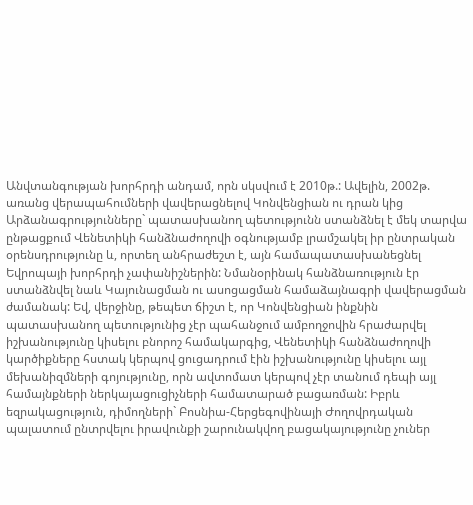Անվտանգության խորհրդի անդամ, որն սկսվում է 2010թ.: Ավելին, 2002թ. առանց վերապահումների վավերացնելով Կոնվենցիան ու դրան կից Արձանագրությունները` պատասխանող պետությունն ստանձնել է մեկ տարվա ընթացքում Վենետիկի հանձնաժողովի օգնությամբ լրամշակել իր ընտրական օրենսդրությունը և, որտեղ անհրաժեշտ է, այն համապատասխանեցնել Եվրոպայի խորհրդի չափանիշներին: Նմանօրինակ հանձնառություն էր ստանձնվել նաև Կայունացման ու ասոցացման համաձայնագրի վավերացման ժամանակ: Եվ, վերջինը, թեպետ ճիշտ է, որ Կոնվենցիան ինքնին պատասխանող պետությունից չէր պահանջում ամբողջովին հրաժարվել իշխանությունը կիսելու բնորոշ համակարգից, Վենետիկի հանձնաժողովի կարծիքները հստակ կերպով ցուցադրում էին իշխանությունը կիսելու այլ մեխանիզմների գոյությունը, որն ավտոմատ կերպով չէր տանում դեպի այլ համայնքների ներկայացուցիչների համատարած բացառման: Իբրև եզրակացություն, դիմողների` Բոսնիա-Հերցեգովինայի Ժողովրդական պալատում ընտրվելու իրավունքի շարունակվող բացակայությունը չուներ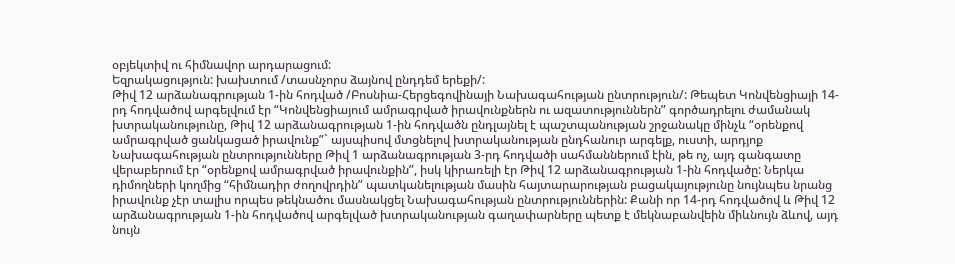օբյեկտիվ ու հիմնավոր արդարացում:
Եզրակացություն: խախտում /տասնչորս ձայնով ընդդեմ երեքի/:
Թիվ 12 արձանագրության 1-ին հոդված /Բոսնիա-Հերցեգովինայի Նախագահության ընտրություն/: Թեպետ Կոնվենցիայի 14-րդ հոդվածով արգելվում էր “Կոնվենցիայում ամրագրված իրավունքներն ու ազատություններն” գործադրելու ժամանակ խտրականությունը, Թիվ 12 արձանագրության 1-ին հոդվածն ընդլայնել է պաշտպանության շրջանակը մինչև “օրենքով ամրագրված ցանկացած իրավունք”` այսպիսով մտցնելով խտրականության ընդհանուր արգելք, ուստի, արդյոք Նախագահության ընտրությունները Թիվ 1 արձանագրության 3-րդ հոդվածի սահմաններում էին, թե ոչ, այդ գանգատը վերաբերում էր “օրենքով ամրագրված իրավունքին”, իսկ կիրառելի էր Թիվ 12 արձանագրության 1-ին հոդվածը: Ներկա դիմողների կողմից “հիմնադիր ժողովրդին” պատկանելության մասին հայտարարության բացակայությունը նույնպես նրանց իրավունք չէր տալիս որպես թեկնածու մասնակցել Նախագահության ընտրություններին: Քանի որ 14-րդ հոդվածով և Թիվ 12 արձանագրության 1-ին հոդվածով արգելված խտրականության գաղափարները պետք է մեկնաբանվեին միևնույն ձևով, այդ նույն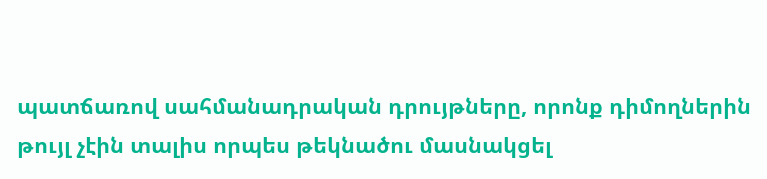պատճառով սահմանադրական դրույթները, որոնք դիմողներին թույլ չէին տալիս որպես թեկնածու մասնակցել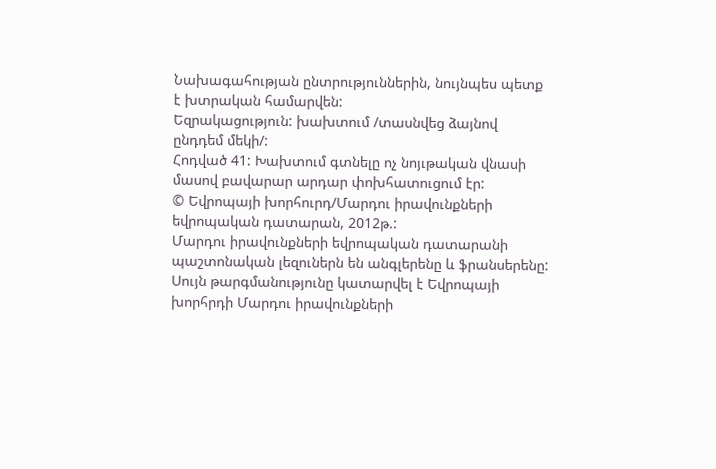Նախագահության ընտրություններին, նույնպես պետք է խտրական համարվեն:
Եզրակացություն: խախտում /տասնվեց ձայնով ընդդեմ մեկի/:
Հոդված 41: Խախտում գտնելը ոչ նոյւթական վնասի մասով բավարար արդար փոխհատուցում էր:
© Եվրոպայի խորհուրդ/Մարդու իրավունքների եվրոպական դատարան, 2012թ.:
Մարդու իրավունքների եվրոպական դատարանի պաշտոնական լեզուներն են անգլերենը և ֆրանսերենը: Սույն թարգմանությունը կատարվել է Եվրոպայի խորհրդի Մարդու իրավունքների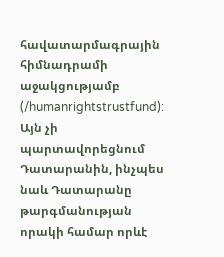հավատարմագրային հիմնադրամի աջակցությամբ (/humanrightstrustfund): Այն չի պարտավորեցնում Դատարանին, ինչպես նաև Դատարանը թարգմանության որակի համար որևէ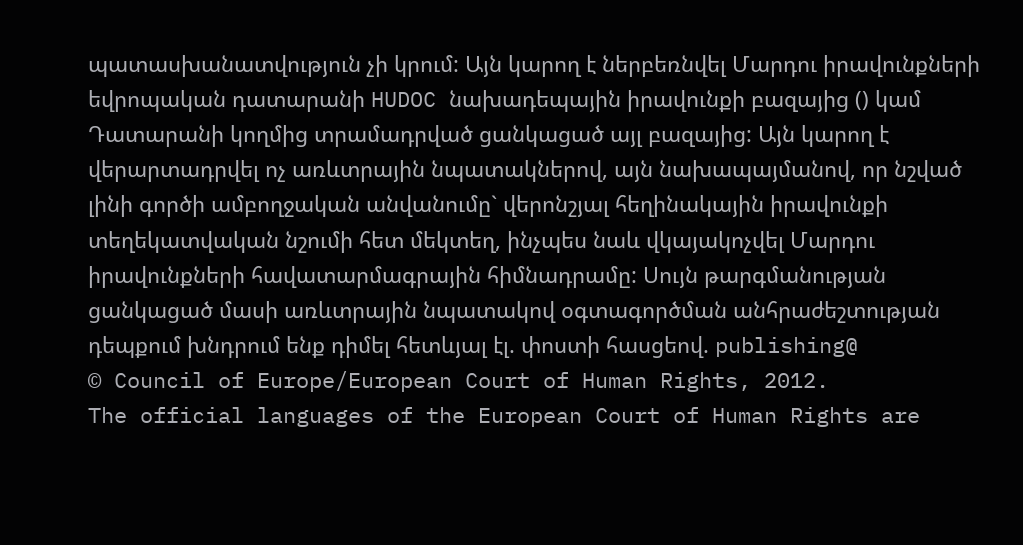պատասխանատվություն չի կրում: Այն կարող է ներբեռնվել Մարդու իրավունքների եվրոպական դատարանի HUDOC նախադեպային իրավունքի բազայից () կամ Դատարանի կողմից տրամադրված ցանկացած այլ բազայից: Այն կարող է վերարտադրվել ոչ առևտրային նպատակներով, այն նախապայմանով, որ նշված լինի գործի ամբողջական անվանումը` վերոնշյալ հեղինակային իրավունքի տեղեկատվական նշումի հետ մեկտեղ, ինչպես նաև վկայակոչվել Մարդու իրավունքների հավատարմագրային հիմնադրամը: Սույն թարգմանության ցանկացած մասի առևտրային նպատակով օգտագործման անհրաժեշտության դեպքում խնդրում ենք դիմել հետևյալ էլ. փոստի հասցեով. publishing@
© Council of Europe/European Court of Human Rights, 2012.
The official languages of the European Court of Human Rights are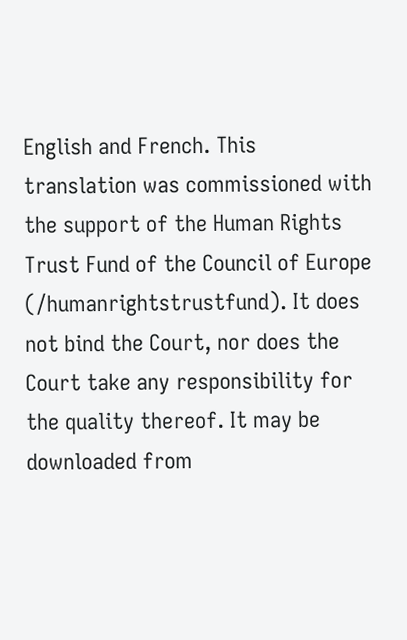English and French. This translation was commissioned with the support of the Human Rights Trust Fund of the Council of Europe (/humanrightstrustfund). It does not bind the Court, nor does the Court take any responsibility for the quality thereof. It may be downloaded from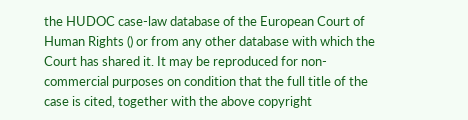the HUDOC case-law database of the European Court of Human Rights () or from any other database with which the Court has shared it. It may be reproduced for non-commercial purposes on condition that the full title of the case is cited, together with the above copyright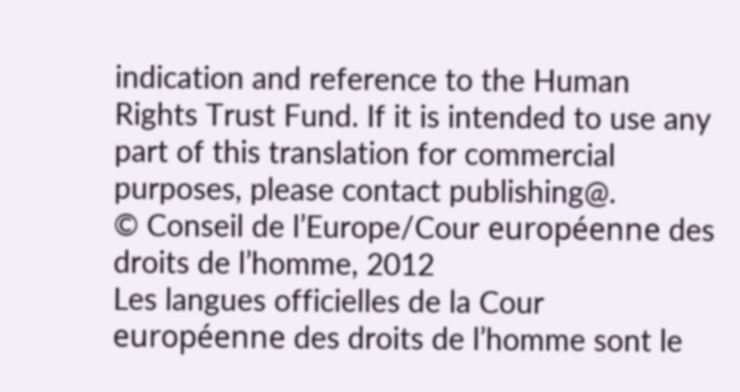indication and reference to the Human Rights Trust Fund. If it is intended to use any part of this translation for commercial purposes, please contact publishing@.
© Conseil de l’Europe/Cour européenne des droits de l’homme, 2012
Les langues officielles de la Cour européenne des droits de l’homme sont le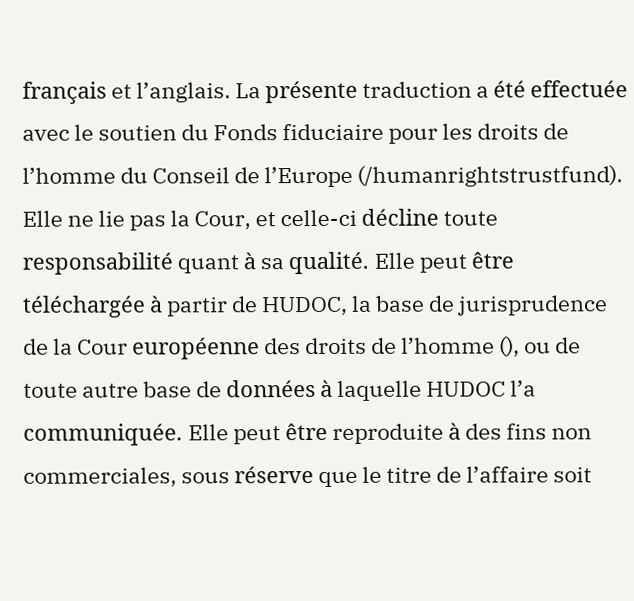français et l’anglais. La présente traduction a été effectuée avec le soutien du Fonds fiduciaire pour les droits de l’homme du Conseil de l’Europe (/humanrightstrustfund). Elle ne lie pas la Cour, et celle-ci décline toute responsabilité quant à sa qualité. Elle peut être téléchargée à partir de HUDOC, la base de jurisprudence de la Cour européenne des droits de l’homme (), ou de toute autre base de données à laquelle HUDOC l’a communiquée. Elle peut être reproduite à des fins non commerciales, sous réserve que le titre de l’affaire soit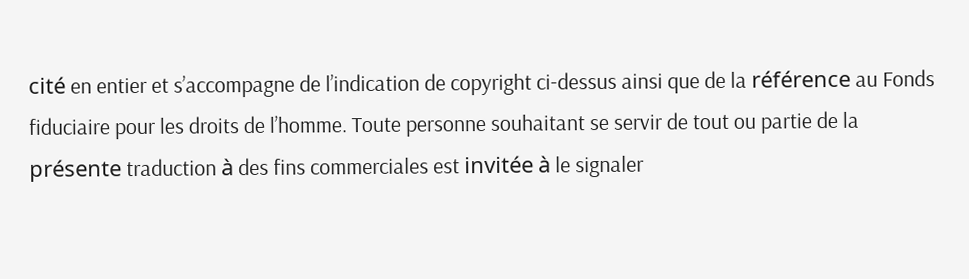cité en entier et s’accompagne de l’indication de copyright ci-dessus ainsi que de la référence au Fonds fiduciaire pour les droits de l’homme. Toute personne souhaitant se servir de tout ou partie de la présente traduction à des fins commerciales est invitée à le signaler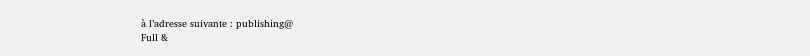à l’adresse suivante : publishing@
Full &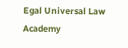Egal Universal Law Academy